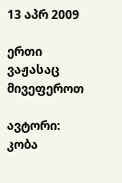13 აპრ 2009

ერთი ვაჟასაც მივეფეროთ

ავტორი: კობა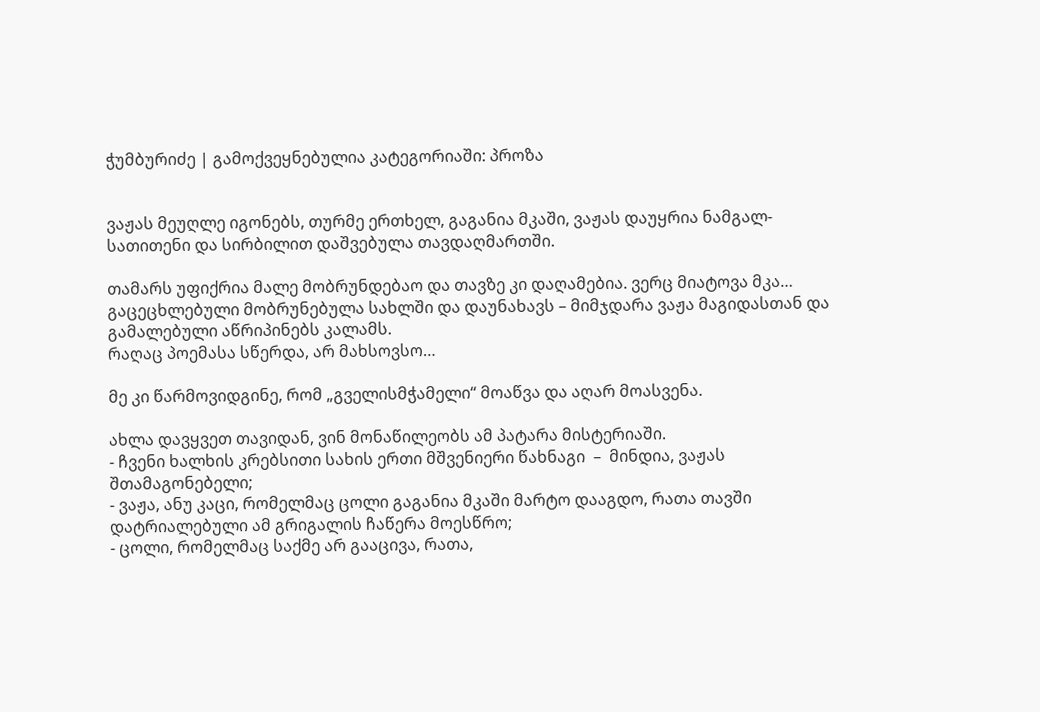ჭუმბურიძე | გამოქვეყნებულია კატეგორიაში: პროზა


ვაჟას მეუღლე იგონებს, თურმე ერთხელ, გაგანია მკაში, ვაჟას დაუყრია ნამგალ-სათითენი და სირბილით დაშვებულა თავდაღმართში.

თამარს უფიქრია მალე მობრუნდებაო და თავზე კი დაღამებია. ვერც მიატოვა მკა…
გაცეცხლებული მობრუნებულა სახლში და დაუნახავს – მიმჯდარა ვაჟა მაგიდასთან და გამალებული აწრიპინებს კალამს.
რაღაც პოემასა სწერდა, არ მახსოვსო…

მე კი წარმოვიდგინე, რომ „გველისმჭამელი“ მოაწვა და აღარ მოასვენა.

ახლა დავყვეთ თავიდან, ვინ მონაწილეობს ამ პატარა მისტერიაში.
- ჩვენი ხალხის კრებსითი სახის ერთი მშვენიერი წახნაგი  –  მინდია, ვაჟას შთამაგონებელი;
- ვაჟა, ანუ კაცი, რომელმაც ცოლი გაგანია მკაში მარტო დააგდო, რათა თავში დატრიალებული ამ გრიგალის ჩაწერა მოესწრო;
- ცოლი, რომელმაც საქმე არ გააცივა, რათა,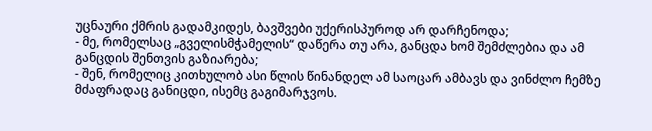უცნაური ქმრის გადამკიდეს, ბავშვები უქერისპუროდ არ დარჩენოდა;
- მე, რომელსაც „გველისმჭამელის“ დაწერა თუ არა, განცდა ხომ შემძლებია და ამ განცდის შენთვის გაზიარება;
- შენ, რომელიც კითხულობ ასი წლის წინანდელ ამ საოცარ ამბავს და ვინძლო ჩემზე მძაფრადაც განიცდი, ისემც გაგიმარჯვოს.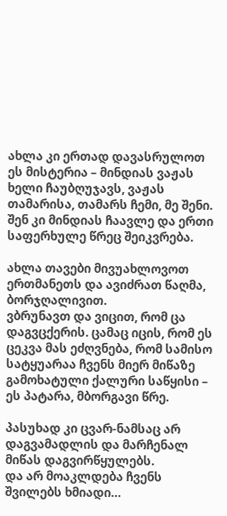ახლა კი ერთად დავასრულოთ ეს მისტერია – მინდიას ვაჟას ხელი ჩაუბღუჯავს, ვაჟას თამარისა, თამარს ჩემი, მე შენი.
შენ კი მინდიას ჩაავლე და ერთი საფერხულე წრეც შეიკვრება.

ახლა თავები მივუახლოვოთ ერთმანეთს და ავიძრათ წაღმა, ბორჯღალივით.
ვბრუნავთ და ვიცით, რომ ცა დაგვცქერის. ცამაც იცის, რომ ეს ცეკვა მას ეძღვნება, რომ სამისო სატყუარაა ჩვენს მიერ მიწაზე გამოხატული ქალური საწყისი – ეს პატარა, მბორგავი წრე.

პასუხად კი ცვარ-ნამსაც არ დაგვამადლის და მარჩენალ მიწას დაგვირწყულებს.
და არ მოაკლდება ჩვენს შვილებს ხმიადი…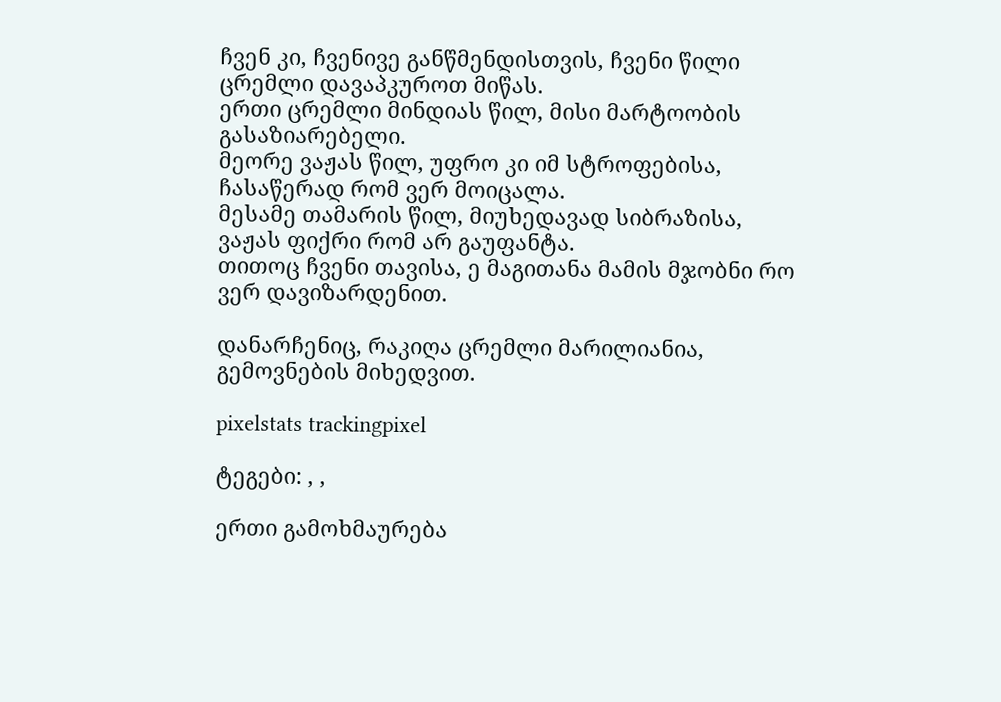ჩვენ კი, ჩვენივე განწმენდისთვის, ჩვენი წილი ცრემლი დავაპკუროთ მიწას.
ერთი ცრემლი მინდიას წილ, მისი მარტოობის გასაზიარებელი.
მეორე ვაჟას წილ, უფრო კი იმ სტროფებისა, ჩასაწერად რომ ვერ მოიცალა.
მესამე თამარის წილ, მიუხედავად სიბრაზისა, ვაჟას ფიქრი რომ არ გაუფანტა.
თითოც ჩვენი თავისა, ე მაგითანა მამის მჯობნი რო ვერ დავიზარდენით.

დანარჩენიც, რაკიღა ცრემლი მარილიანია, გემოვნების მიხედვით.

pixelstats trackingpixel

ტეგები: , ,

ერთი გამოხმაურება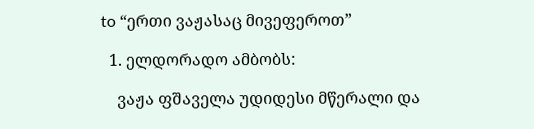to “ერთი ვაჟასაც მივეფეროთ”

  1. ელდორადო ამბობს:

    ვაჟა ფშაველა უდიდესი მწერალი და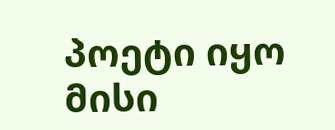პოეტი იყო მისი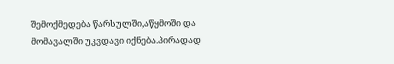შემოქმედება წარსულში,აწყმოში და მომავალში უკვდავი იქნება.პირადად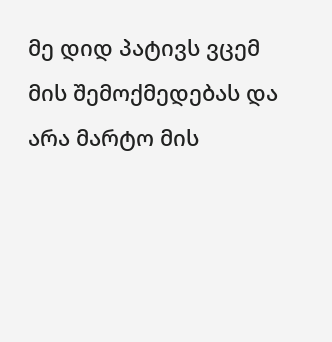მე დიდ პატივს ვცემ მის შემოქმედებას და არა მარტო მის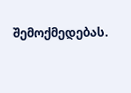შემოქმედებას.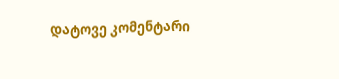დატოვე კომენტარი